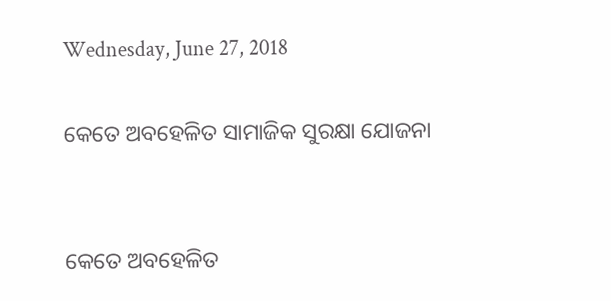Wednesday, June 27, 2018

କେତେ ଅବହେଳିତ ସାମାଜିକ ସୁରକ୍ଷା ଯୋଜନା


କେତେ ଅବହେଳିତ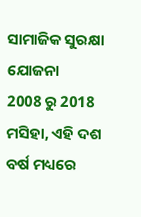ସାମାଜିକ ସୁରକ୍ଷା ଯୋଜନା
2008 ରୁ 2018 ମସିହା, ଏହି ଦଶ ବର୍ଷ ମଧ୍ୟରେ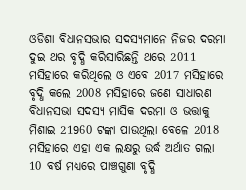ଓଡିଶା ବିଧାନସଭାର ସଦସ୍ୟମାନେ ନିଜର ଦରମା ଦୁଇ ଥର ବୃଦ୍ଧି କରିସାରିଛନ୍ତି ଥରେ 2011 ମସିହାରେ କରିଥିଲେ ଓ ଏବେ 2017 ମସିହାରେ ବୃଦ୍ଧି କଲେ 2008 ମସିହାରେ ଜଣେ ସାଧାରଣ ବିଧାନସଭା ସଦସ୍ୟ ମାସିକ ଦରମା ଓ ଭତ୍ତାକୁ ମିଶାଇ 21960 ଟଙ୍କା ପାଉଥିଲା ବେଳେ 2018 ମସିହାରେ ଏହା ଏକ ଲକ୍ଷରୁ ଉର୍ଦ୍ଧ ଅର୍ଥାତ ଗଲା 10 ବର୍ଷ ମଧ୍ୟରେ ପାଞ୍ଚଗୁଣା ବୃଦ୍ଧି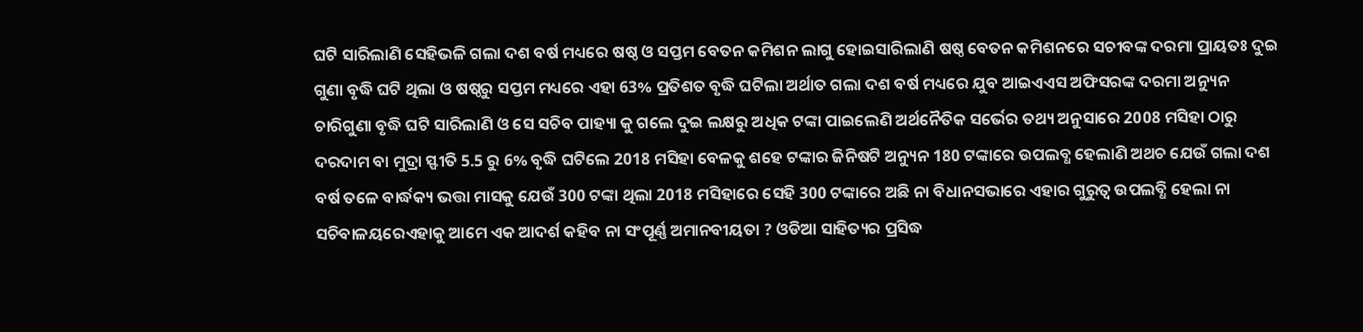ଘଟି ସାରିଲାଣି ସେହିଭଳି ଗଲା ଦଶ ବର୍ଷ ମଧ୍ୟରେ ଷଷ୍ଠ ଓ ସପ୍ତମ ବେତନ କମିଶନ ଲାଗୁ ହୋଇସାରିଲାଣି ଷଷ୍ଠ ବେତନ କମିଶନରେ ସଚୀବଙ୍କ ଦରମା ପ୍ରାୟତଃ ଦୁଇ ଗୁଣା ବୃଦ୍ଧି ଘଟି ଥିଲା ଓ ଷଷ୍ଠରୁ ସପ୍ତମ ମଧ୍ୟରେ ଏହା 63% ପ୍ରତିଶତ ବୃଦ୍ଧି ଘଟିଲା ଅର୍ଥାତ ଗଲା ଦଶ ବର୍ଷ ମଧ୍ୟରେ ଯୁବ ଆଇଏଏସ ଅଫିସରଙ୍କ ଦରମା ଅନ୍ୟୁନ ଚାରିଗୁଣା ବୃଦ୍ଧି ଘଟି ସାରିଲାଣି ଓ ସେ ସଚିବ ପାହ୍ୟା କୁ ଗଲେ ଦୁଇ ଲକ୍ଷରୁ ଅଧିକ ଟଙ୍କା ପାଇଲେଣି ଅର୍ଥନୈତିକ ସର୍ଭେର ତଥ୍ୟ ଅନୁସାରେ 2008 ମସିହା ଠାରୁ ଦରଦାମ ବା ମୁଦ୍ରା ସ୍ଫୀତି 5.5 ରୁ 6% ବୃଦ୍ଧି ଘଟିଲେ 2018 ମସିହା ବେଳକୁ ଶହେ ଟଙ୍କାର ଜିନିଷଟି ଅନ୍ୟୁନ 180 ଟଙ୍କାରେ ଉପଲବ୍ଧ ହେଲାଣି ଅଥଚ ଯେଉଁ ଗଲା ଦଶ ବର୍ଷ ତଳେ ବାର୍ଦ୍ଧକ୍ୟ ଭତ୍ତା ମାସକୁ ଯେଉଁ 300 ଟଙ୍କା ଥିଲା 2018 ମସିହାରେ ସେହି 300 ଟଙ୍କାରେ ଅଛି ନା ବିଧାନସଭାରେ ଏହାର ଗୁରୁତ୍ଵ ଉପଲବ୍ଧି ହେଲା ନା ସଚିବାଳୟରେଏହାକୁ ଆମେ ଏକ ଆଦର୍ଶ କହିବ ନା ସଂପୂର୍ଣ୍ଣ ଅମାନବୀୟତା ? ଓଡିଆ ସାହିତ୍ୟର ପ୍ରସିଦ୍ଧ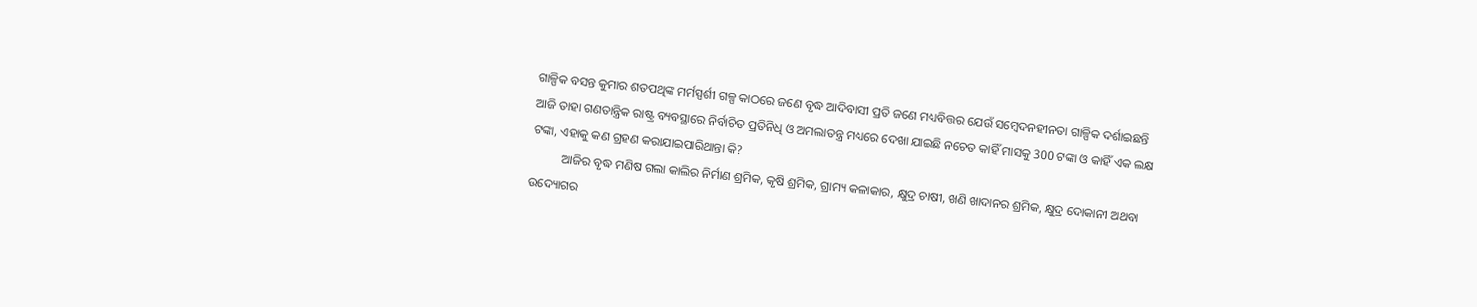ଗାଳ୍ପିକ ବସନ୍ତ କୁମାର ଶତପଥିଙ୍କ ମର୍ମସ୍ପର୍ଶୀ ଗଳ୍ପ କାଠରେ ଜଣେ ବୃଦ୍ଧ ଆଦିବାସୀ ପ୍ରତି ଜଣେ ମଧ୍ୟବିତ୍ତର ଯେଉଁ ସମ୍ବେଦନହୀନତା ଗାଳ୍ପିକ ଦର୍ଶାଇଛନ୍ତି ଆଜି ତାହା ଗଣତାନ୍ତ୍ରିକ ରାଷ୍ଟ୍ର ବ୍ୟବସ୍ଥାରେ ନିର୍ବାଚିତ ପ୍ରତିନିଧି ଓ ଅମଲାତନ୍ତ୍ର ମଧ୍ୟରେ ଦେଖା ଯାଇଛି ନଚେତ କାହିଁ ମାସକୁ 300 ଟଙ୍କା ଓ କାହିଁ ଏକ ଲକ୍ଷ ଟଙ୍କା, ଏହାକୁ କଣ ଗ୍ରହଣ କରାଯାଇପାରିଥାନ୍ତା କି?
          ଆଜିର ବୃଦ୍ଧ ମଣିଷ ଗଲା କାଲିର ନିର୍ମାଣ ଶ୍ରମିକ, କୃଷି ଶ୍ରମିକ, ଗ୍ରାମ୍ୟ କଳାକାର, କ୍ଷୁଦ୍ର ଚାଷୀ, ଖଣି ଖାଦାନର ଶ୍ରମିକ, କ୍ଷୁଦ୍ର ଦୋକାନୀ ଅଥବା ଉଦ୍ୟୋଗର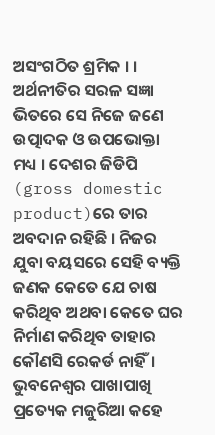ଅସଂଗଠିତ ଶ୍ରମିକ । । ଅର୍ଥନୀତିର ସରଳ ସଜ୍ଞା ଭିତରେ ସେ ନିଜେ ଜଣେ ଉତ୍ପାଦକ ଓ ଉପଭୋକ୍ତା ମଧ୍ୟ । ଦେଶର ଜିଡିପି (gross domestic product)ରେ ତାର ଅବଦାନ ରହିଛି । ନିଜର ଯୁବା ବୟସରେ ସେହି ବ୍ୟକ୍ତି ଜଣକ କେତେ ଯେ ଚାଷ କରିଥିବ ଅଥବା କେତେ ଘର ନିର୍ମାଣ କରିଥିବ ତାହାର କୌଣସି ରେକର୍ଡ ନାହିଁ। ଭୁବନେଶ୍ଵର ପାଖାପାଖି ପ୍ରତ୍ୟେକ ମଜୁରିଆ କହେ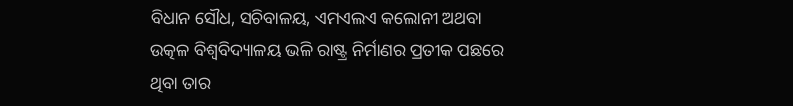ବିଧାନ ସୌଧ, ସଚିବାଳୟ, ଏମଏଲଏ କଲୋନୀ ଅଥବା ଉତ୍କଳ ବିଶ୍ୱବିଦ୍ୟାଳୟ ଭଳି ରାଷ୍ଟ୍ର ନିର୍ମାଣର ପ୍ରତୀକ ପଛରେ ଥିବା ତାର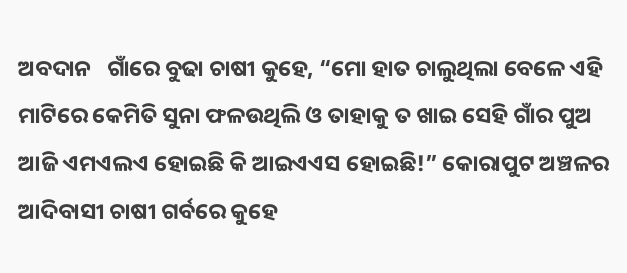ଅବଦାନ   ଗାଁରେ ବୁଢା ଚାଷୀ କୁହେ, “ମୋ ହାତ ଚାଲୁଥିଲା ବେଳେ ଏହି ମାଟିରେ କେମିତି ସୁନା ଫଳଉଥିଲି ଓ ତାହାକୁ ତ ଖାଇ ସେହି ଗାଁର ପୁଅ ଆଜି ଏମଏଲଏ ହୋଇଛି କି ଆଇଏଏସ ହୋଇଛି!” କୋରାପୁଟ ଅଞ୍ଚଳର ଆଦିବାସୀ ଚାଷୀ ଗର୍ବରେ କୁହେ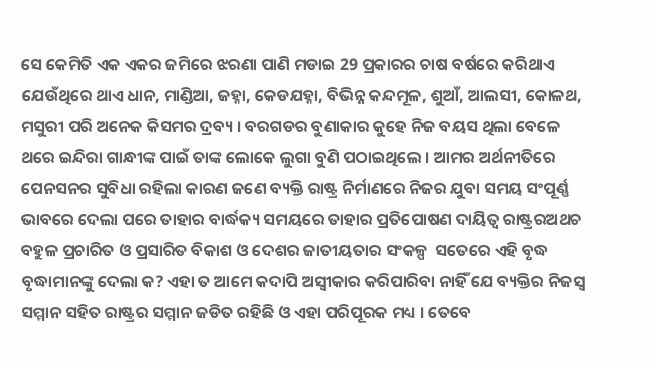ସେ କେମିତି ଏକ ଏକର ଜମିରେ ଝରଣା ପାଣି ମଡାଇ 29 ପ୍ରକାରର ଚାଷ ବର୍ଷରେ କରିଥାଏ  ଯେଉଁଥିରେ ଥାଏ ଧାନ, ମାଣ୍ଡିଆ, ଜହ୍ନା, କେଡଯହ୍ନା, ବିଭିନ୍ନ କନ୍ଦମୂଳ, ଶୁଆଁ, ଆଲସୀ, କୋଳଥ, ମସୁରୀ ପରି ଅନେକ କିସମର ଦ୍ରବ୍ୟ । ବରଗଡର ବୁଣାକାର କୁହେ ନିଜ ବୟସ ଥିଲା ବେଳେ ଥରେ ଇନ୍ଦିରା ଗାନ୍ଧୀଙ୍କ ପାଇଁ ତାଙ୍କ ଲୋକେ ଲୁଗା ବୁଣି ପଠାଇଥିଲେ । ଆମର ଅର୍ଥନୀତିରେ ପେନସନର ସୁବିଧା ରହିଲା କାରଣ ଜଣେ ବ୍ୟକ୍ତି ରାଷ୍ଟ୍ର ନିର୍ମାଣରେ ନିଜର ଯୁବା ସମୟ ସଂପୂର୍ଣ୍ଣ ଭାବରେ ଦେଲା ପରେ ତାହାର ବାର୍ଦ୍ଧକ୍ୟ ସମୟରେ ତାହାର ପ୍ରତିପୋଷଣ ଦାୟିତ୍ଵ ରାଷ୍ଟ୍ରରଅଥଚ ବହୁଳ ପ୍ରଚାରିତ ଓ ପ୍ରସାରିତ ବିକାଶ ଓ ଦେଶର ଜାତୀୟତାର ସଂକଳ୍ପ  ସତେରେ ଏହି ବୃଦ୍ଧ ବୃଦ୍ଧାମାନଙ୍କୁ ଦେଲା କ? ଏହା ତ ଆମେ କଦାପି ଅସ୍ଵୀକାର କରିପାରିବା ନାହିଁ ଯେ ବ୍ୟକ୍ତିର ନିଜସ୍ଵ ସମ୍ମାନ ସହିତ ରାଷ୍ଟ୍ରର ସମ୍ମାନ ଜଡିତ ରହିଛି ଓ ଏହା ପରିପୂରକ ମଧ୍ୟ । ତେବେ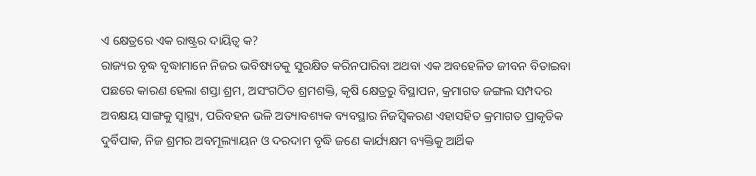ଏ କ୍ଷେତ୍ରରେ ଏକ ରାଷ୍ଟ୍ରର ଦାୟିତ୍ଵ କ?
ରାଜ୍ୟର ବୃଦ୍ଧ ବୃଦ୍ଧାମାନେ ନିଜର ଭବିଷ୍ୟତକୁ ସୁରକ୍ଷିତ କରିନପାରିବା ଅଥବା ଏକ ଅବହେଳିତ ଜୀବନ ବିତାଇବା ପଛରେ କାରଣ ହେଲା ଶସ୍ତା ଶ୍ରମ, ଅସଂଗଠିତ ଶ୍ରମଶକ୍ତି, କୃଷି କ୍ଷେତ୍ରରୁ ବିସ୍ଥାପନ, କ୍ରମାଗତ ଜଙ୍ଗଲ ସମ୍ପଦର ଅବକ୍ଷୟ ସାଙ୍ଗକୁ ସ୍ୱାସ୍ଥ୍ୟ, ପରିବହନ ଭଳି ଅତ୍ୟାବଶ୍ୟକ ବ୍ୟବସ୍ଥାର ନିଜସ୍ଵିକରଣ ଏହାସହିତ କ୍ରମାଗତ ପ୍ରାକୃତିକ ଦୁର୍ବିପାକ, ନିଜ ଶ୍ରମର ଅବମୂଲ୍ୟାୟନ ଓ ଦରଦାମ ବୃଦ୍ଧି ଜଣେ କାର୍ଯ୍ୟକ୍ଷମ ବ୍ୟକ୍ତିକୁ ଆର୍ଥିକ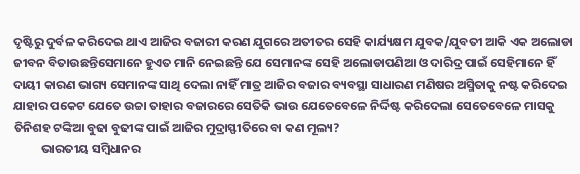ଦୃଷ୍ଟିରୁ ଦୁର୍ବଳ କରିଦେଇ ଥାଏ ଆଜିର ବଜାରୀ କରଣ ଯୁଗରେ ଅତୀତର ସେହି କାର୍ଯ୍ୟକ୍ଷମ ଯୁବକ/ଯୁବତୀ ଆକି ଏକ ଅଲୋଡା ଜୀବନ ବିତାଉଛନ୍ତିସେମାନେ ହୁଏତ ମାନି ନେଇଛନ୍ତି ଯେ ସେମାନଙ୍କ ସେହି ଅଲୋଡାପଣିଆ ଓ ଦାରିଦ୍ର ପାଇଁ ସେହିମାନେ ହିଁ ଦାୟୀ କାରଣ ଭାଗ୍ୟ ସେମାନଙ୍କ ସାଥି ଦେଲା ନାହିଁ ମାତ୍ର ଆଜିର ବଜାର ବ୍ୟବସ୍ଥା ସାଧାରଣ ମଣିଷର ଅସ୍ମିତାକୁ ନଷ୍ଟ କରିଦେଇ ଯାହାର ପକେଟ ଯେତେ ଉଚ୍ଚା ତାହାର ବଜାରରେ ସେତିକି ଭାଉ ଯେତେବେଳେ ନିର୍ଦ୍ଦିଷ୍ଟ କରିଦେଲା ସେତେବେଳେ ମାସକୁ ତିନିଶହ ଟଙ୍କିଆ ବୁଢା ବୁଢୀଙ୍କ ପାଇଁ ଆଜିର ମୁଦ୍ରାସ୍ଫୀତିରେ ବା କଣ ମୂଲ୍ୟ?
          ଭାରତୀୟ ସମ୍ବିଧାନର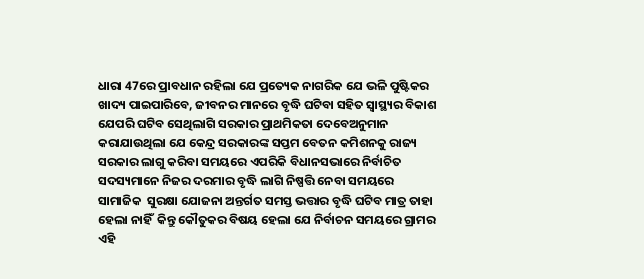ଧାରା 47ରେ ପ୍ରାବଧାନ ରହିଲା ଯେ ପ୍ରତ୍ୟେକ ନାଗରିକ ଯେ ଭଳି ପୁଷ୍ଟିକର ଖାଦ୍ୟ ପାଇପାରିବେ, ଜୀବନର ମାନରେ ବୃଦ୍ଧି ଘଟିବା ସହିତ ସ୍ୱାସ୍ଥ୍ୟର ବିକାଶ ଯେପରି ଘଟିବ ସେଥିଲାଗି ସରକାର ପ୍ରାଥମିକତା ଦେବେଅନୁମାନ କରାଯାଉଥିଲା ଯେ କେନ୍ଦ୍ର ସରକାରଙ୍କ ସପ୍ତମ ବେତନ କମିଶନକୁ ରାଜ୍ୟ ସରକାର ଲାଗୁ କରିବା ସମୟରେ ଏପରିକି ବିଧାନସଭାରେ ନିର୍ବାଚିତ ସଦସ୍ୟମାନେ ନିଜର ଦରମାର ବୃଦ୍ଧି ଲାଗି ନିଷ୍ପତ୍ତି ନେବା ସମୟରେ ସାମାଜିକ  ସୁରକ୍ଷା ଯୋଜନା ଅନ୍ତର୍ଗତ ସମସ୍ତ ଭତ୍ତାର ବୃଦ୍ଧି ଘଟିବ ମାତ୍ର ତାହା ହେଲା ନାହିଁ  କିନ୍ତୁ କୌତୁକର ବିଷୟ ହେଲା ଯେ ନିର୍ବାଚନ ସମୟରେ ଗ୍ରାମର ଏହି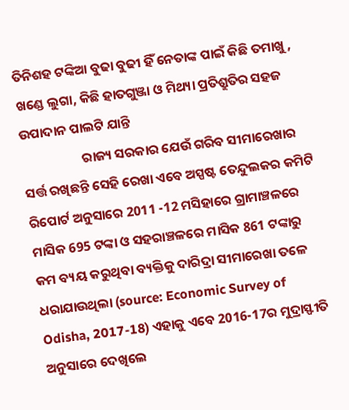ତିନିଶହ ଟଙ୍କିଆ ବୁଢା ବୁଢୀ ହିଁ ନେତାଙ୍କ ପାଇଁ କିଛି ତମାଖୁ, ଖଣ୍ଡେ ଲୁଗା, କିଛି ହାତଗୁଞ୍ଜା ଓ ମିଥ୍ୟା ପ୍ରତିଶ୍ରୁତିର ସହଜ ଉପାଦାନ ପାଲଟି ଯାନ୍ତି
                    ରାଜ୍ୟ ସରକାର ଯେଉଁ ଗରିବ ସୀମାରେଖାର ସର୍ତ୍ତ ରଖିଛନ୍ତି ସେହି ରେଖା ଏବେ ଅସ୍ପଷ୍ଟ ତେନ୍ଦୁଲକର କମିଟି ରିପୋର୍ଟ ଅନୁସାରେ 2011 -12 ମସିହାରେ ଗ୍ରାମାଞ୍ଚଳରେ ମାସିକ 695 ଟଙ୍କା ଓ ସହରାଞ୍ଚଳରେ ମାସିକ 861 ଟଙ୍କାରୁ କମ ବ୍ୟୟ କରୁଥିବା ବ୍ୟକ୍ତିକୁ ଦାରିଦ୍ରା ସୀମାରେଖା ତଳେ ଧରାଯାଉଥିଲା (source: Economic Survey of Odisha, 2017-18) ଏହାକୁ ଏବେ 2016-17ର ମୁଦ୍ରାସ୍ଫୀତି ଅନୁସାରେ ଦେଖିଲେ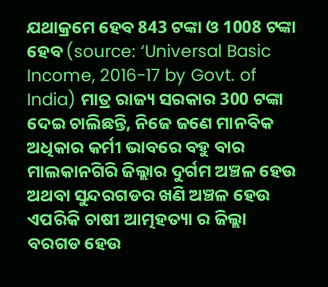ଯଥାକ୍ରମେ ହେବ 843 ଟଙ୍କା ଓ 1008 ଟଙ୍କା ହେବ (source: ‘Universal Basic Income, 2016-17 by Govt. of India) ମାତ୍ର ରାଜ୍ୟ ସରକାର 300 ଟଙ୍କା ଦେଇ ଚାଲିଛନ୍ତି, ନିଜେ ଜଣେ ମାନବିକ ଅଧିକାର କର୍ମୀ ଭାବରେ ବହୁ ବାର ମାଲକାନଗିରି ଜିଲ୍ଲାର ଦୁର୍ଗମ ଅଞ୍ଚଳ ହେଉ ଅଥବା ସୁନ୍ଦରଗଡର ଖଣି ଅଞ୍ଚଳ ହେଉ ଏପରିକି ଚାଷୀ ଆତ୍ମହତ୍ୟା ର ଜିଲ୍ଲା ବରଗଡ ହେଉ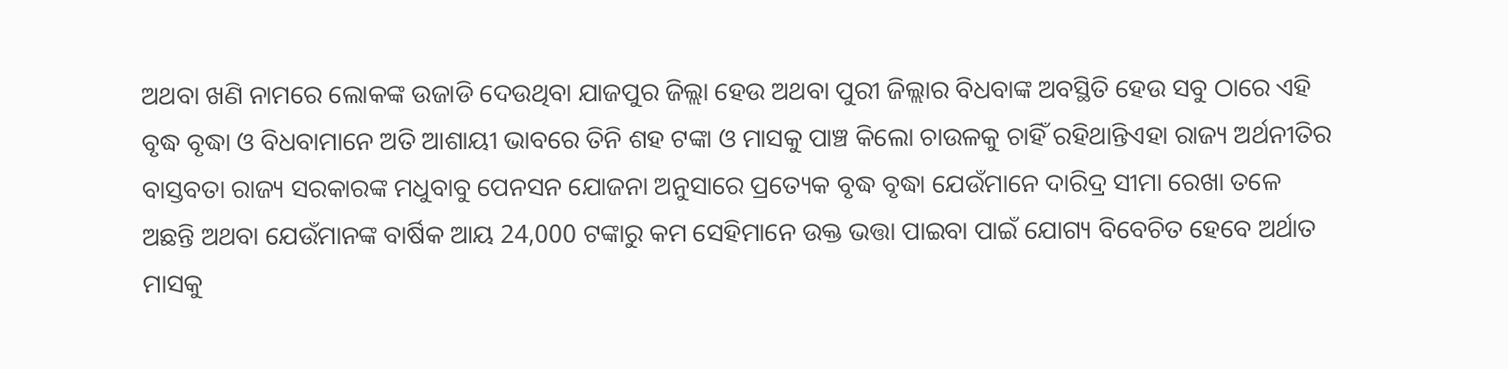ଅଥବା ଖଣି ନାମରେ ଲୋକଙ୍କ ଉଜାଡି ଦେଉଥିବା ଯାଜପୁର ଜିଲ୍ଲା ହେଉ ଅଥବା ପୁରୀ ଜିଲ୍ଲାର ବିଧବାଙ୍କ ଅବସ୍ଥିତି ହେଉ ସବୁ ଠାରେ ଏହି ବୃଦ୍ଧ ବୃଦ୍ଧା ଓ ବିଧବାମାନେ ଅତି ଆଶାୟୀ ଭାବରେ ତିନି ଶହ ଟଙ୍କା ଓ ମାସକୁ ପାଞ୍ଚ କିଲୋ ଚାଉଳକୁ ଚାହିଁ ରହିଥାନ୍ତିଏହା ରାଜ୍ୟ ଅର୍ଥନୀତିର ବାସ୍ତବତା ରାଜ୍ୟ ସରକାରଙ୍କ ମଧୁବାବୁ ପେନସନ ଯୋଜନା ଅନୁସାରେ ପ୍ରତ୍ୟେକ ବୃଦ୍ଧ ବୃଦ୍ଧା ଯେଉଁମାନେ ଦାରିଦ୍ର ସୀମା ରେଖା ତଳେ ଅଛନ୍ତି ଅଥବା ଯେଉଁମାନଙ୍କ ବାର୍ଷିକ ଆୟ 24,000 ଟଙ୍କାରୁ କମ ସେହିମାନେ ଉକ୍ତ ଭତ୍ତା ପାଇବା ପାଇଁ ଯୋଗ୍ୟ ବିବେଚିତ ହେବେ ଅର୍ଥାତ ମାସକୁ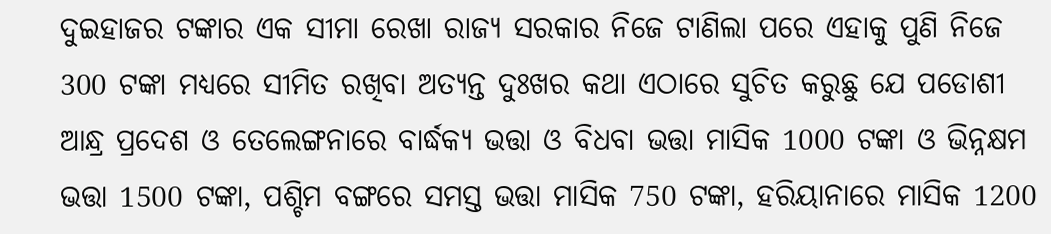ଦୁଇହାଜର ଟଙ୍କାର ଏକ ସୀମା ରେଖା ରାଜ୍ୟ ସରକାର ନିଜେ ଟାଣିଲା ପରେ ଏହାକୁ ପୁଣି ନିଜେ 300 ଟଙ୍କା ମଧ୍ୟରେ ସୀମିତ ରଖିବା ଅତ୍ୟନ୍ତ ଦୁଃଖର କଥା ଏଠାରେ ସୁଚିତ କରୁଛୁ ଯେ ପଡୋଶୀ ଆନ୍ଧ୍ର ପ୍ରଦେଶ ଓ ତେଲେଙ୍ଗନାରେ ବାର୍ଦ୍ଧକ୍ୟ ଭତ୍ତା ଓ ବିଧବା ଭତ୍ତା ମାସିକ 1000 ଟଙ୍କା ଓ ଭିନ୍ନକ୍ଷମ ଭତ୍ତା 1500 ଟଙ୍କା, ପଶ୍ଚିମ ବଙ୍ଗରେ ସମସ୍ତ ଭତ୍ତା ମାସିକ 750 ଟଙ୍କା, ହରିୟାନାରେ ମାସିକ 1200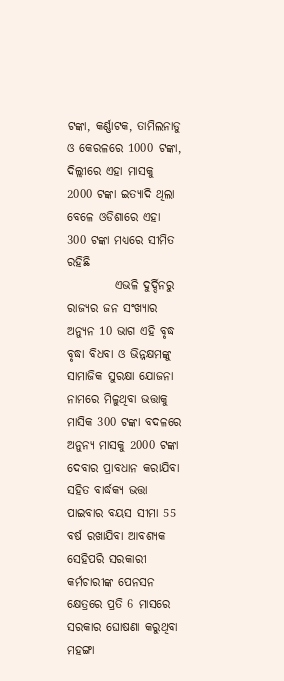ଟଙ୍କା, କର୍ଣ୍ଣାଟକ, ତାମିଲନାଡୁ ଓ କେରଳରେ 1000 ଟଙ୍କା, ଦିଲ୍ଲୀରେ ଏହା ମାସକୁ 2000 ଟଙ୍କା ଇତ୍ୟାଦି ଥିଲା ବେଳେ ଓଡିଶାରେ ଏହା 300 ଟଙ୍କା ମଧ୍ୟରେ ସୀମିତ ରହିଛି
          ଏଭଳି ଦୁର୍ଦ୍ଦିନରୁ ରାଜ୍ୟର ଜନ ସଂଖ୍ୟାର ଅନ୍ଯୁନ 10 ଭାଗ ଏହି ବୃଦ୍ଧ ବୃଦ୍ଧା ବିଧବା ଓ ଭିନ୍ନକ୍ଷମଙ୍କୁ ସାମାଜିକ ସୁରକ୍ଷା ଯୋଜନା ନାମରେ ମିଳୁଥିବା ଭତ୍ତାକୁ ମାସିକ 300 ଟଙ୍କା ବଦଳରେ ଅନୁନ୍ୟ ମାସକୁ 2000 ଟଙ୍କା ଦେବାର ପ୍ରାବଧାନ କରାଯିବା ସହିତ ବାର୍ଦ୍ଧକ୍ୟ ଭତ୍ତା ପାଇବାର ବୟସ ସୀମା 55 ବର୍ଷ ରଖାଯିବା ଆବଶ୍ୟକ ସେହିପରି ସରକାରୀ କର୍ମଚାରୀଙ୍କ ପେନସନ କ୍ଷେତ୍ରରେ ପ୍ରତି 6 ମାସରେ ସରକାର ଘୋଷଣା କରୁଥିବା ମହଙ୍ଗା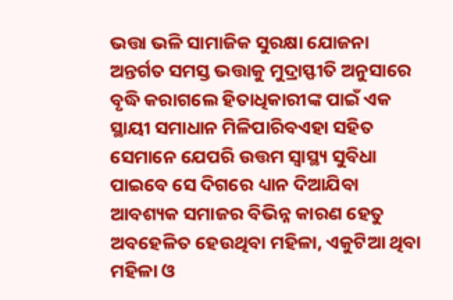ଭତ୍ତା ଭଳି ସାମାଜିକ ସୁରକ୍ଷା ଯୋଜନା ଅନ୍ତର୍ଗତ ସମସ୍ତ ଭତ୍ତାକୁ ମୁଦ୍ରାସ୍ଫୀତି ଅନୁସାରେ ବୃଦ୍ଧି କରାଗଲେ ହିତାଧିକାରୀଙ୍କ ପାଇଁ ଏକ ସ୍ଥାୟୀ ସମାଧାନ ମିଳିପାରିବଏହା ସହିତ ସେମାନେ ଯେପରି ଉତ୍ତମ ସ୍ୱାସ୍ଥ୍ୟ ସୁବିଧା ପାଇବେ ସେ ଦିଗରେ ଧ୍ୟାନ ଦିଆଯିବା ଆବଶ୍ୟକ ସମାଜର ବିଭିନ୍ନ କାରଣ ହେତୁ ଅବହେଳିତ ହେଉଥିବା ମହିଳା, ଏକୁଟିଆ ଥିବା ମହିଳା ଓ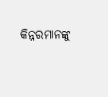କିନ୍ନରମାନଙ୍କୁ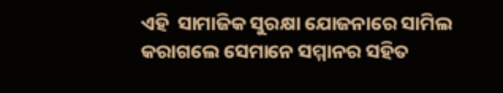ଏହି  ସାମାଜିକ ସୁରକ୍ଷା ଯୋଜନାରେ ସାମିଲ କରାଗଲେ ସେମାନେ ସମ୍ମାନର ସହିତ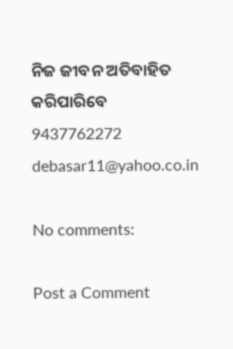ନିଜ ଜୀବନ ଅତିବାହିତ କରିପାରିବେ
9437762272
debasar11@yahoo.co.in

No comments:

Post a Comment